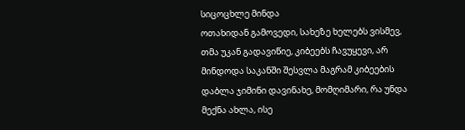სიცოცხლე მინდა
ოთახიდან გამოვედი, სახეზე ხელებს ვისმევ, თმა უკან გადავიწიე, კიბეებს ჩავუყევი, არ მინდოდა საკანში შესვლა მაგრამ კიბეების დაბლა ჯიმინი დავინახე, მომღიმარი, რა უნდა მექნა ახლა, ისე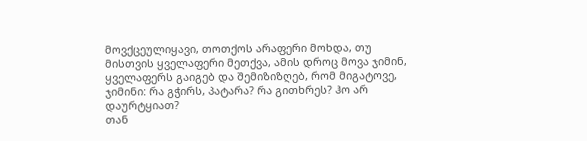მოვქცეულიყავი, თოთქოს არაფერი მოხდა, თუ მისთვის ყველაფერი მეთქვა, ამის დროც მოვა ჯიმინ, ყველაფერს გაიგებ და შემიზიზღებ, რომ მიგატოვე,
ჯიმინი: რა გჭირს, პატარა? რა გითხრეს? ჰო არ დაურტყიათ?
თან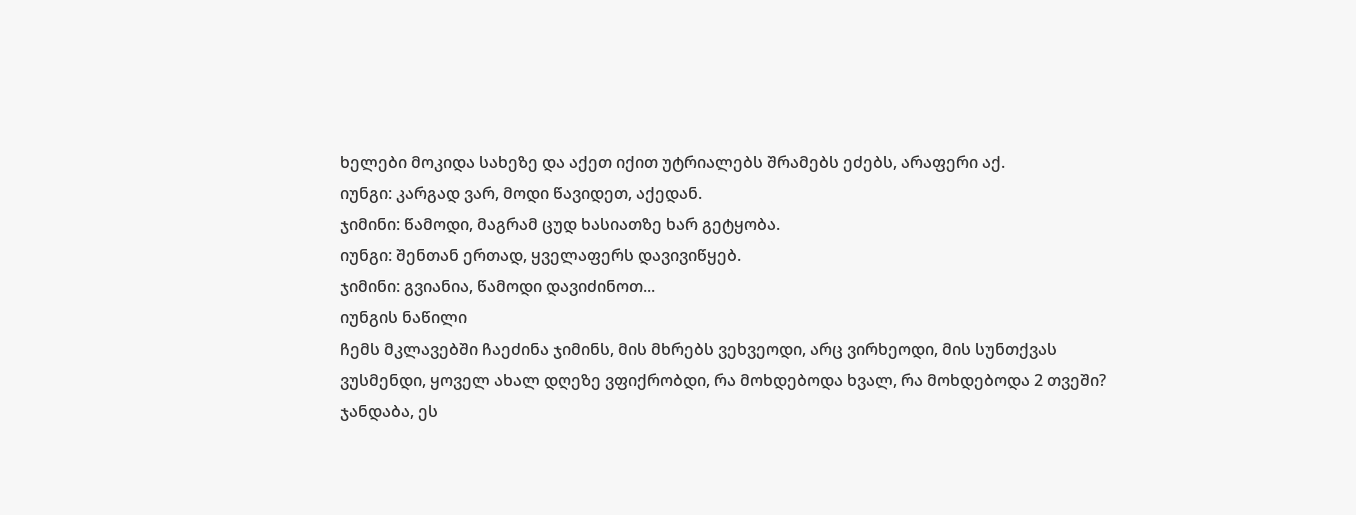ხელები მოკიდა სახეზე და აქეთ იქით უტრიალებს შრამებს ეძებს, არაფერი აქ.
იუნგი: კარგად ვარ, მოდი წავიდეთ, აქედან.
ჯიმინი: წამოდი, მაგრამ ცუდ ხასიათზე ხარ გეტყობა.
იუნგი: შენთან ერთად, ყველაფერს დავივიწყებ.
ჯიმინი: გვიანია, წამოდი დავიძინოთ...
იუნგის ნაწილი
ჩემს მკლავებში ჩაეძინა ჯიმინს, მის მხრებს ვეხვეოდი, არც ვირხეოდი, მის სუნთქვას ვუსმენდი, ყოველ ახალ დღეზე ვფიქრობდი, რა მოხდებოდა ხვალ, რა მოხდებოდა 2 თვეში? ჯანდაბა, ეს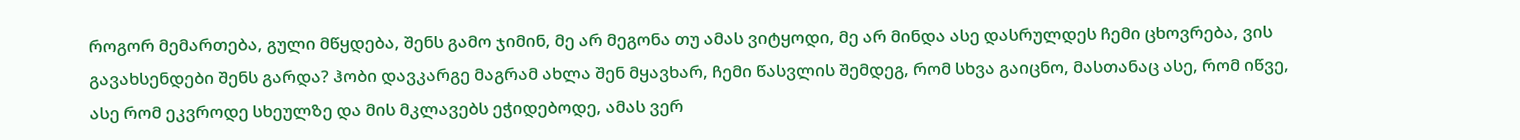როგორ მემართება, გული მწყდება, შენს გამო ჯიმინ, მე არ მეგონა თუ ამას ვიტყოდი, მე არ მინდა ასე დასრულდეს ჩემი ცხოვრება, ვის გავახსენდები შენს გარდა? ჰობი დავკარგე მაგრამ ახლა შენ მყავხარ, ჩემი წასვლის შემდეგ, რომ სხვა გაიცნო, მასთანაც ასე, რომ იწვე, ასე რომ ეკვროდე სხეულზე და მის მკლავებს ეჭიდებოდე, ამას ვერ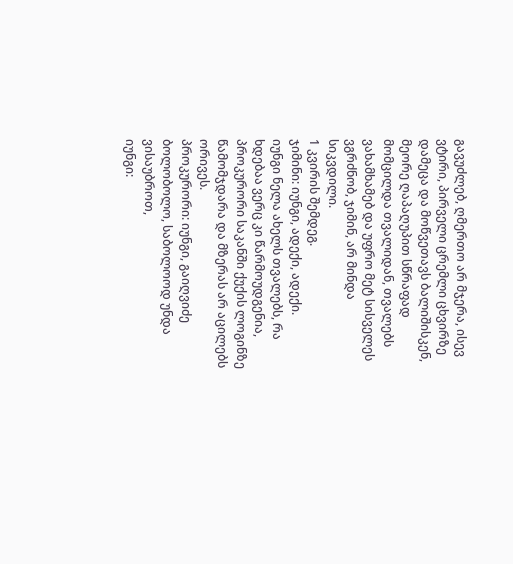გავუძლებ, ღმერთო არ მჯერა, ისევ ვტირი, პირველი ცრემლი ცხვირზე დამეცა და მოწვეთავს ბალიშისკენ, მეორე ღაპაღუპით სწრაფად მომცილდა თვალიდან, თვალებს ვახამხამებ და უფრო მეტ სისველეს ვგრძნობ, ჯიმინ, არ მინდა სიკვდილი.
1 კვირის შემდეგ.
ჯიმინი: იუნგი, ადექი, ადექი.
იუნგი ნელა ახელს თვალებს, რა ხდებაა ვერც კი წარმოუდგენია, პროკურორი საკანში ქუქის ლოგინზე წამომჯდარა და მზერას არ აცილებს ორივეს.
პროკურორი: იუნგი, გაიღვიძე ბოლობოლო, საბოლოოდ უნდა ვისაუბროთ,
იუნგი: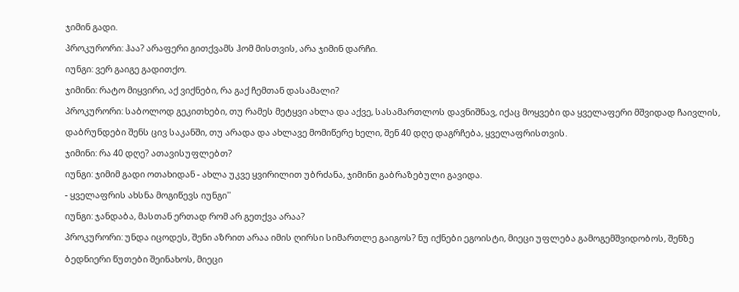ჯიმინ გადი.
პროკურორი: ჰაა? არაფერი გითქვამს ჰომ მისთვის, არა ჯიმინ დარჩი.
იუნგი: ვერ გაიგე გადითქო.
ჯიმინი: რატო მიყვირი, აქ ვიქნები, რა გაქ ჩემთან დასამალი?
პროკურორი: საბოლოდ გეკითხები, თუ რამეს მეტყვი ახლა და აქვე, სასამართლოს დავნიშნავ, იქაც მოყვები და ყველაფერი მშვიდად ჩაივლის, დაბრუნდები შენს ცივ საკანში, თუ არადა და ახლავე მომიწერე ხელი, შენ 40 დღე დაგრჩება, ყველაფრისთვის.
ჯიმინი: რა 40 დღე? ათავისუფლებთ?
იუნგი: ჯიმიმ გადი ოთახიდან - ახლა უკვე ყვირილით უბრძანა, ჯიმინი გაბრაზებული გავიდა.
- ყველაფრის ახსნა მოგიწევს იუნგი''
იუნგი: ჯანდაბა, მასთან ერთად რომ არ გეთქვა არაა?
პროკურორი: უნდა იცოდეს, შენი აზრით არაა იმის ღირსი სიმართლე გაიგოს? ნუ იქნები ეგოისტი, მიეცი უფლება გამოგემშვიდობოს, შენზე ბედნიერი წუთები შეინახოს, მიეცი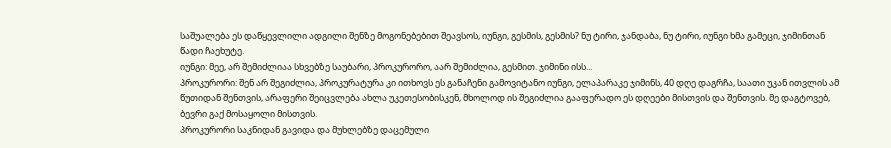საშუალება ეს დაწყევლილი ადგილი შენზე მოგონებებით შეავსოს, იუნგი, გესმის, გესმის? ნუ ტირი, ჯანდაბა, ნუ ტირი, იუნგი ხმა გამეცი, ჯიმინთან წადი ჩაეხუტე.
იუნგი: მეე, არ შემიძლიაა სხვებზე საუბარი, პროკურორო, აარ შემიძლია, გესმით. ჯიმინი ისს...
პროკურორი: შენ არ შეგიძლია, პროკურატურა კი ითხოვს ეს განაჩენი გამოვიტანო იუნგი, ელაპარაკე ჯიმინს, 40 დღე დაგრჩა, საათი უკან ითვლის ამ წუთიდან შენთვის, არაფერი შეიცვლება ახლა უკეთესობისკენ, მხოლოდ ის შეგიძლია გააფერადო ეს დღეები მისთვის და შენთვის. მე დაგტოვებ, ბევრი გაქ მოსაყოლი მისთვის.
პროკურორი საკნიდან გავიდა და მუხლებზე დაცემული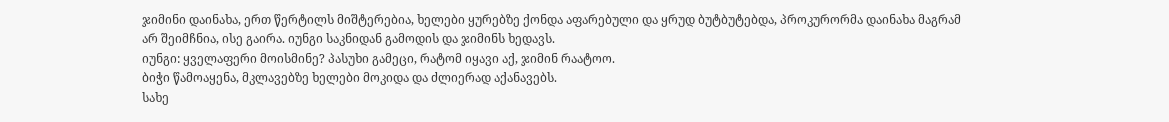ჯიმინი დაინახა, ერთ წერტილს მიშტერებია, ხელები ყურებზე ქონდა აფარებული და ყრუდ ბუტბუტებდა, პროკურორმა დაინახა მაგრამ არ შეიმჩნია, ისე გაირა. იუნგი საკნიდან გამოდის და ჯიმინს ხედავს.
იუნგი: ყველაფერი მოისმინე? პასუხი გამეცი, რატომ იყავი აქ, ჯიმინ რაატოო.
ბიჭი წამოაყენა, მკლავებზე ხელები მოკიდა და ძლიერად აქანავებს.
სახე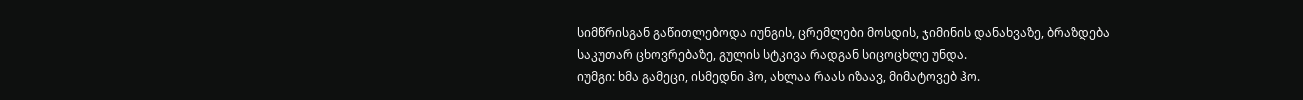სიმწრისგან გაწითლებოდა იუნგის, ცრემლები მოსდის, ჯიმინის დანახვაზე, ბრაზდება საკუთარ ცხოვრებაზე, გულის სტკივა რადგან სიცოცხლე უნდა.
იუმგი: ხმა გამეცი, ისმედნი ჰო, ახლაა რაას იზაავ, მიმატოვებ ჰო.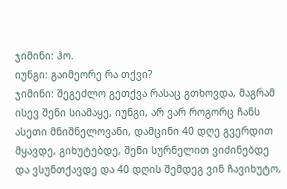ჯიმინი: ჰო.
იუნგი: გაიმეორე რა თქვი?
ჯიმინი: შეგეძლო გეთქვა რასაც გთხოვდა, მაგრამ ისევ შენი სიამაყე, იუნგი, არ ვარ როგორც ჩანს ასეთი მნიშნელოვანი, დამცინი 40 დღე გვერდით მყავდე, გიხუტებდე, შენი სურნელით ვიძინებდე და ვსუნთქავდე და 40 დღის შემდეგ ვინ ჩავიხუტო,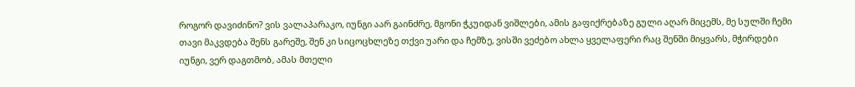როგორ დავიძინო? ვის ვალაპარაკო, იუნგი აარ გაინძრე, მგონი ჭკუიდან ვიშლები, ამის გაფიქრებაზე გული აღარ მიცემს, მე სულში ჩემი თავი მაკვდება შენს გარეშე, შენ კი სიცოცხლეზე თქვი უარი და ჩემზე, ვისში ვეძებო ახლა ყველაფერი რაც შენში მიყვარს, მჭირდები იუნგი, ვერ დაგთმობ, ამას მთელი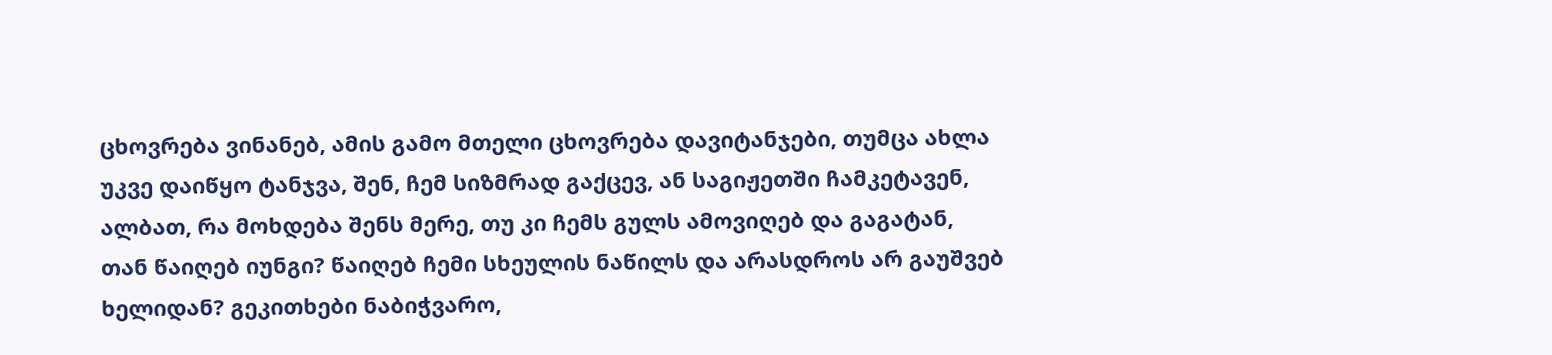ცხოვრება ვინანებ, ამის გამო მთელი ცხოვრება დავიტანჯები, თუმცა ახლა უკვე დაიწყო ტანჯვა, შენ, ჩემ სიზმრად გაქცევ, ან საგიჟეთში ჩამკეტავენ, ალბათ, რა მოხდება შენს მერე, თუ კი ჩემს გულს ამოვიღებ და გაგატან, თან წაიღებ იუნგი? წაიღებ ჩემი სხეულის ნაწილს და არასდროს არ გაუშვებ ხელიდან? გეკითხები ნაბიჭვარო,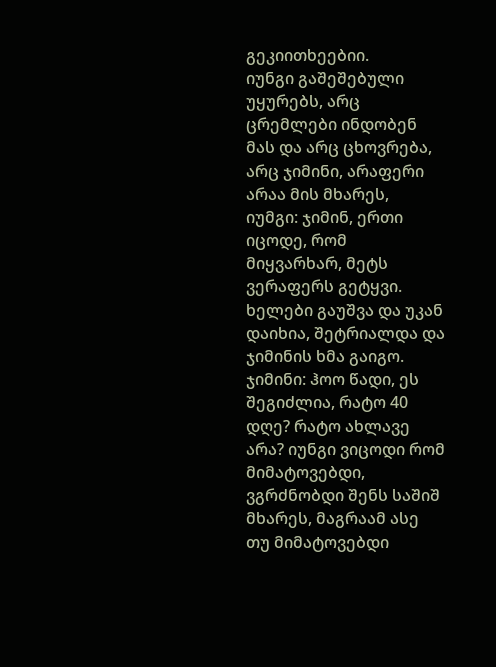გეკიითხეებიი.
იუნგი გაშეშებული უყურებს, არც ცრემლები ინდობენ მას და არც ცხოვრება, არც ჯიმინი, არაფერი არაა მის მხარეს,
იუმგი: ჯიმინ, ერთი იცოდე, რომ მიყვარხარ, მეტს ვერაფერს გეტყვი.
ხელები გაუშვა და უკან დაიხია, შეტრიალდა და ჯიმინის ხმა გაიგო.
ჯიმინი: ჰოო წადი, ეს შეგიძლია, რატო 40 დღე? რატო ახლავე არა? იუნგი ვიცოდი რომ მიმატოვებდი, ვგრძნობდი შენს საშიშ მხარეს, მაგრაამ ასე თუ მიმატოვებდი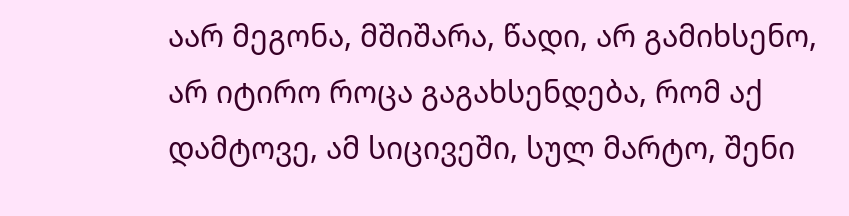აარ მეგონა, მშიშარა, წადი, არ გამიხსენო, არ იტირო როცა გაგახსენდება, რომ აქ დამტოვე, ამ სიცივეში, სულ მარტო, შენი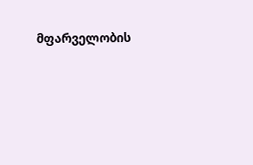მფარველობის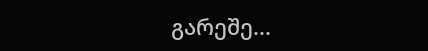გარეშე...